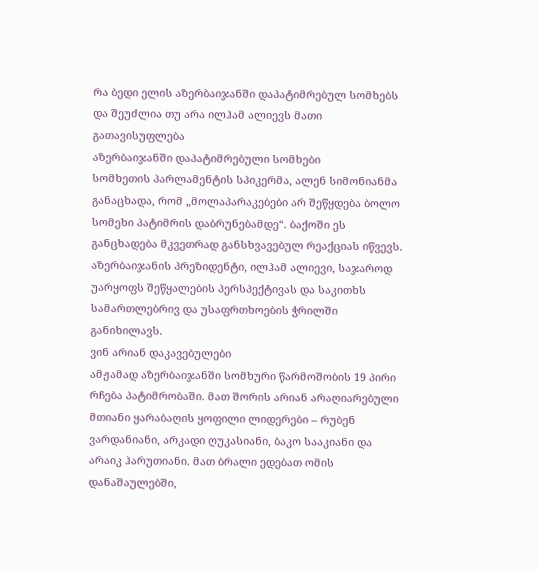რა ბედი ელის აზერბაიჯანში დაპატიმრებულ სომხებს და შეუძლია თუ არა ილჰამ ალიევს მათი გათავისუფლება
აზერბაიჯანში დაპატიმრებული სომხები
სომხეთის პარლამენტის სპიკერმა, ალენ სიმონიანმა განაცხადა, რომ „მოლაპარაკებები არ შეწყდება ბოლო სომეხი პატიმრის დაბრუნებამდე“. ბაქოში ეს განცხადება მკვეთრად განსხვავებულ რეაქციას იწვევს. აზერბაიჯანის პრეზიდენტი, ილჰამ ალიევი, საჯაროდ უარყოფს შეწყალების პერსპექტივას და საკითხს სამართლებრივ და უსაფრთხოების ჭრილში განიხილავს.
ვინ არიან დაკავებულები
ამჟამად აზერბაიჯანში სომხური წარმოშობის 19 პირი რჩება პატიმრობაში. მათ შორის არიან არაღიარებული მთიანი ყარაბაღის ყოფილი ლიდერები – რუბენ ვარდანიანი, არკადი ღუკასიანი, ბაკო სააკიანი და არაიკ ჰარუთიანი. მათ ბრალი ედებათ ომის დანაშაულებში,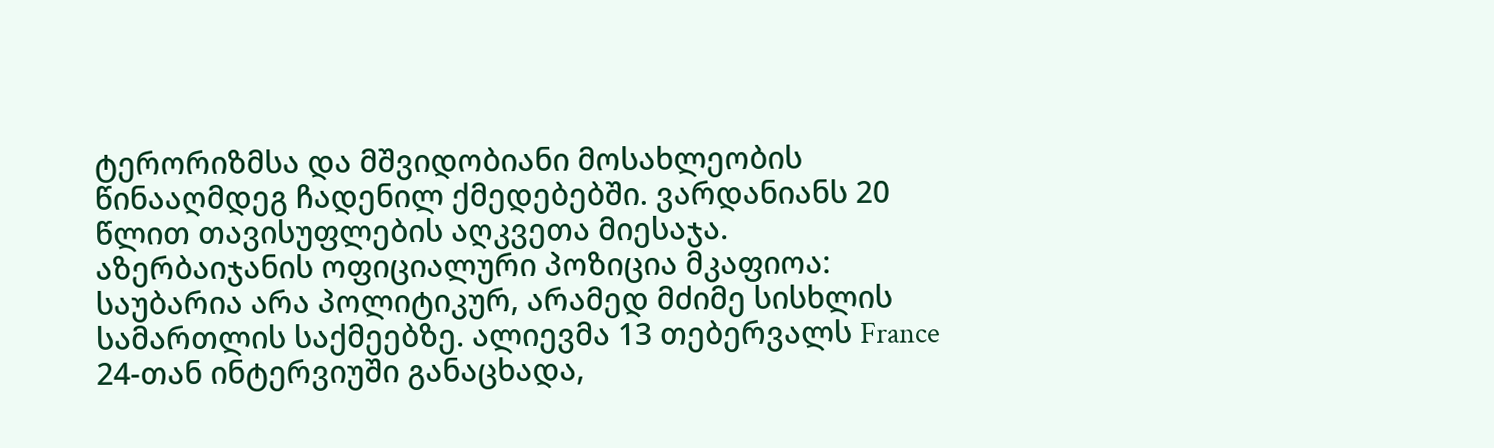ტერორიზმსა და მშვიდობიანი მოსახლეობის წინააღმდეგ ჩადენილ ქმედებებში. ვარდანიანს 20 წლით თავისუფლების აღკვეთა მიესაჯა.
აზერბაიჯანის ოფიციალური პოზიცია მკაფიოა: საუბარია არა პოლიტიკურ, არამედ მძიმე სისხლის სამართლის საქმეებზე. ალიევმა 13 თებერვალს France 24-თან ინტერვიუში განაცხადა,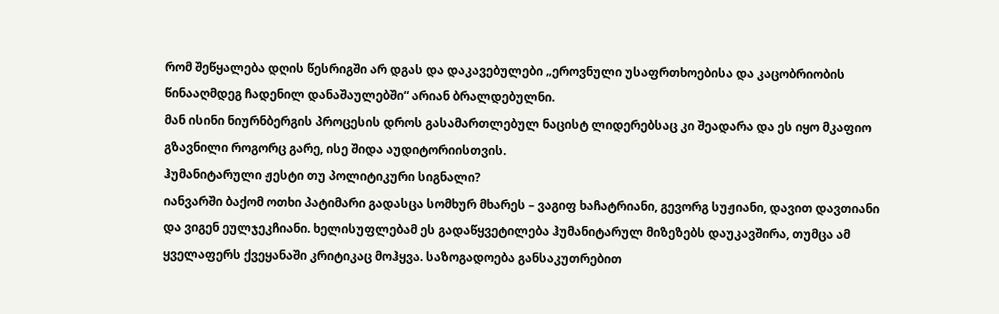რომ შეწყალება დღის წესრიგში არ დგას და დაკავებულები „ეროვნული უსაფრთხოებისა და კაცობრიობის წინააღმდეგ ჩადენილ დანაშაულებში“ არიან ბრალდებულნი.
მან ისინი ნიურნბერგის პროცესის დროს გასამართლებულ ნაცისტ ლიდერებსაც კი შეადარა და ეს იყო მკაფიო გზავნილი როგორც გარე, ისე შიდა აუდიტორიისთვის.
ჰუმანიტარული ჟესტი თუ პოლიტიკური სიგნალი?
იანვარში ბაქომ ოთხი პატიმარი გადასცა სომხურ მხარეს – ვაგიფ ხაჩატრიანი, გევორგ სუჟიანი, დავით დავთიანი და ვიგენ ეულჯეკჩიანი. ხელისუფლებამ ეს გადაწყვეტილება ჰუმანიტარულ მიზეზებს დაუკავშირა, თუმცა ამ ყველაფერს ქვეყანაში კრიტიკაც მოჰყვა. საზოგადოება განსაკუთრებით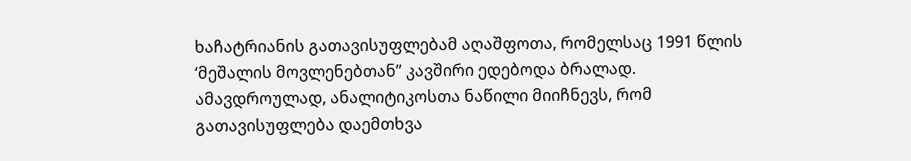ხაჩატრიანის გათავისუფლებამ აღაშფოთა, რომელსაც 1991 წლის ‘მეშალის მოვლენებთან” კავშირი ედებოდა ბრალად.
ამავდროულად, ანალიტიკოსთა ნაწილი მიიჩნევს, რომ გათავისუფლება დაემთხვა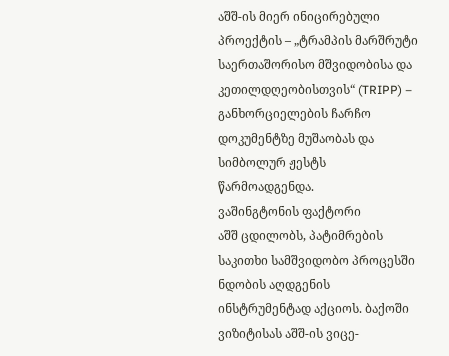აშშ-ის მიერ ინიცირებული პროექტის – „ტრამპის მარშრუტი საერთაშორისო მშვიდობისა და კეთილდღეობისთვის“ (TRIPP) – განხორციელების ჩარჩო დოკუმენტზე მუშაობას და სიმბოლურ ჟესტს წარმოადგენდა.
ვაშინგტონის ფაქტორი
აშშ ცდილობს, პატიმრების საკითხი სამშვიდობო პროცესში ნდობის აღდგენის ინსტრუმენტად აქციოს. ბაქოში ვიზიტისას აშშ-ის ვიცე-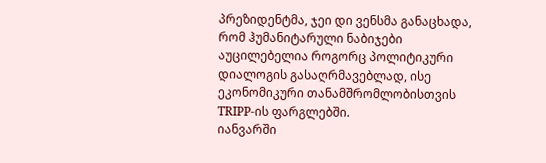პრეზიდენტმა, ჯეი დი ვენსმა განაცხადა, რომ ჰუმანიტარული ნაბიჯები აუცილებელია როგორც პოლიტიკური დიალოგის გასაღრმავებლად, ისე ეკონომიკური თანამშრომლობისთვის TRIPP-ის ფარგლებში.
იანვარში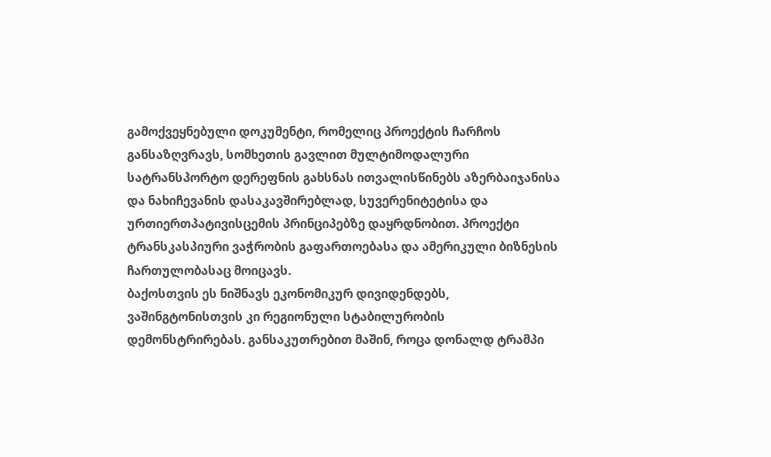გამოქვეყნებული დოკუმენტი, რომელიც პროექტის ჩარჩოს განსაზღვრავს, სომხეთის გავლით მულტიმოდალური სატრანსპორტო დერეფნის გახსნას ითვალისწინებს აზერბაიჯანისა და ნახიჩევანის დასაკავშირებლად, სუვერენიტეტისა და ურთიერთპატივისცემის პრინციპებზე დაყრდნობით. პროექტი ტრანსკასპიური ვაჭრობის გაფართოებასა და ამერიკული ბიზნესის ჩართულობასაც მოიცავს.
ბაქოსთვის ეს ნიშნავს ეკონომიკურ დივიდენდებს, ვაშინგტონისთვის კი რეგიონული სტაბილურობის დემონსტრირებას. განსაკუთრებით მაშინ, როცა დონალდ ტრამპი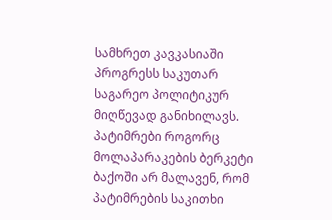სამხრეთ კავკასიაში პროგრესს საკუთარ საგარეო პოლიტიკურ მიღწევად განიხილავს.
პატიმრები როგორც მოლაპარაკების ბერკეტი
ბაქოში არ მალავენ, რომ პატიმრების საკითხი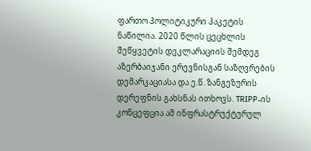ფართო პოლიტიკური პაკეტის ნაწილია. 2020 წლის ცეცხლის შეწყვეტის დეკლარაციის შემდეგ აზერბაიჯანი ერევნისგან საზღვრების დემარკაციასა და ე.წ. ზანგეზურის დერეფნის გახსნას ითხოვს. TRIPP-ის კონცეფცია ამ ინფრასტრუქტურულ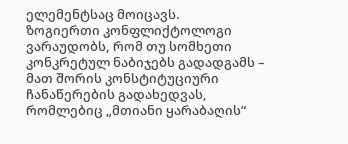ელემენტსაც მოიცავს.
ზოგიერთი კონფლიქტოლოგი ვარაუდობს, რომ თუ სომხეთი კონკრეტულ ნაბიჯებს გადადგამს – მათ შორის კონსტიტუციური ჩანაწერების გადახედვას, რომლებიც „მთიანი ყარაბაღის“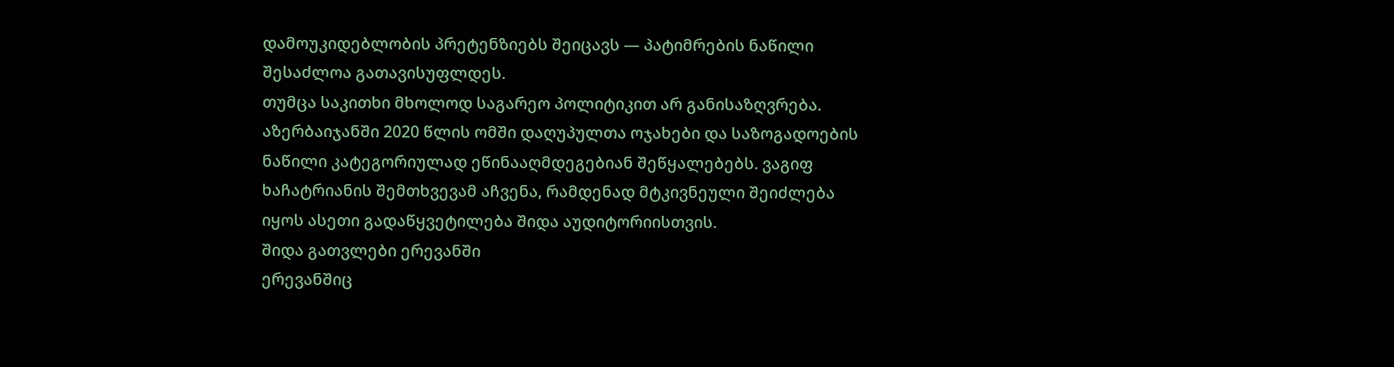დამოუკიდებლობის პრეტენზიებს შეიცავს — პატიმრების ნაწილი შესაძლოა გათავისუფლდეს.
თუმცა საკითხი მხოლოდ საგარეო პოლიტიკით არ განისაზღვრება. აზერბაიჯანში 2020 წლის ომში დაღუპულთა ოჯახები და საზოგადოების ნაწილი კატეგორიულად ეწინააღმდეგებიან შეწყალებებს. ვაგიფ ხაჩატრიანის შემთხვევამ აჩვენა, რამდენად მტკივნეული შეიძლება იყოს ასეთი გადაწყვეტილება შიდა აუდიტორიისთვის.
შიდა გათვლები ერევანში
ერევანშიც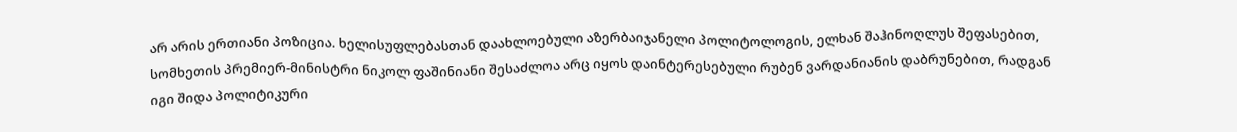არ არის ერთიანი პოზიცია. ხელისუფლებასთან დაახლოებული აზერბაიჯანელი პოლიტოლოგის, ელხან შაჰინოღლუს შეფასებით, სომხეთის პრემიერ-მინისტრი ნიკოლ ფაშინიანი შესაძლოა არც იყოს დაინტერესებული რუბენ ვარდანიანის დაბრუნებით, რადგან იგი შიდა პოლიტიკური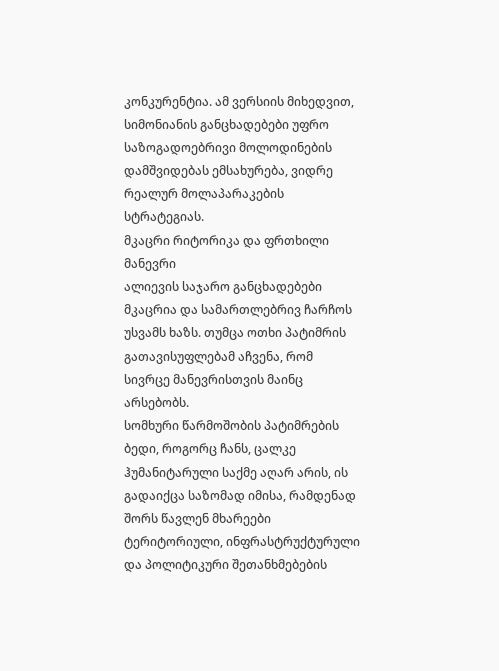კონკურენტია. ამ ვერსიის მიხედვით, სიმონიანის განცხადებები უფრო საზოგადოებრივი მოლოდინების დამშვიდებას ემსახურება, ვიდრე რეალურ მოლაპარაკების სტრატეგიას.
მკაცრი რიტორიკა და ფრთხილი მანევრი
ალიევის საჯარო განცხადებები მკაცრია და სამართლებრივ ჩარჩოს უსვამს ხაზს. თუმცა ოთხი პატიმრის გათავისუფლებამ აჩვენა, რომ სივრცე მანევრისთვის მაინც არსებობს.
სომხური წარმოშობის პატიმრების ბედი, როგორც ჩანს, ცალკე ჰუმანიტარული საქმე აღარ არის, ის გადაიქცა საზომად იმისა, რამდენად შორს წავლენ მხარეები ტერიტორიული, ინფრასტრუქტურული და პოლიტიკური შეთანხმებების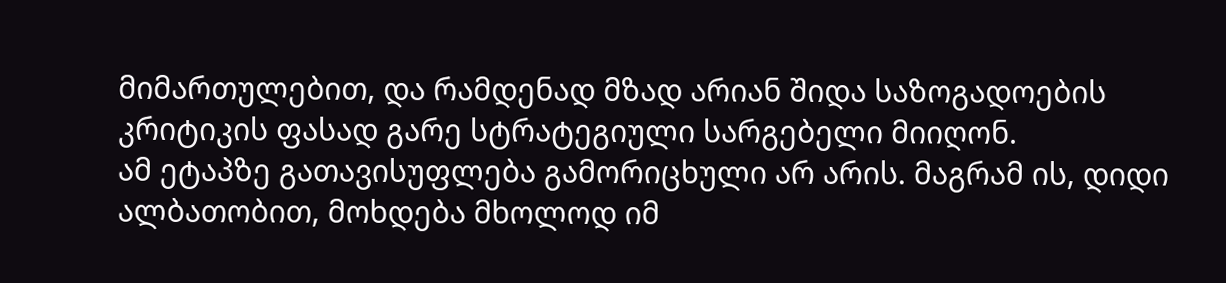მიმართულებით, და რამდენად მზად არიან შიდა საზოგადოების კრიტიკის ფასად გარე სტრატეგიული სარგებელი მიიღონ.
ამ ეტაპზე გათავისუფლება გამორიცხული არ არის. მაგრამ ის, დიდი ალბათობით, მოხდება მხოლოდ იმ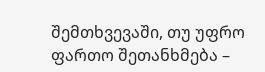შემთხვევაში, თუ უფრო ფართო შეთანხმება –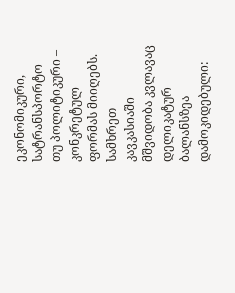ეკონომიკური, სატრანსპორტო თუ პოლიტიკური – კონკრეტულ ფორმას მიიღებს. სამხრეთ კავკასიაში მშვიდობა კვლავაც დელიკატურ ბალანსზეა დამოკიდებული: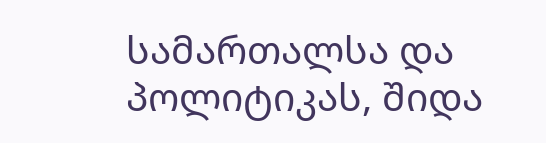სამართალსა და პოლიტიკას, შიდა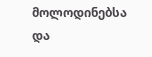მოლოდინებსა და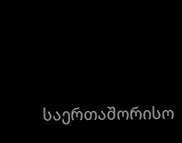საერთაშორისო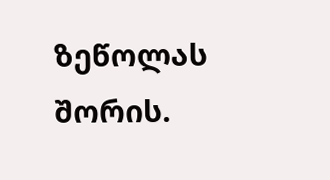ზეწოლას შორის.